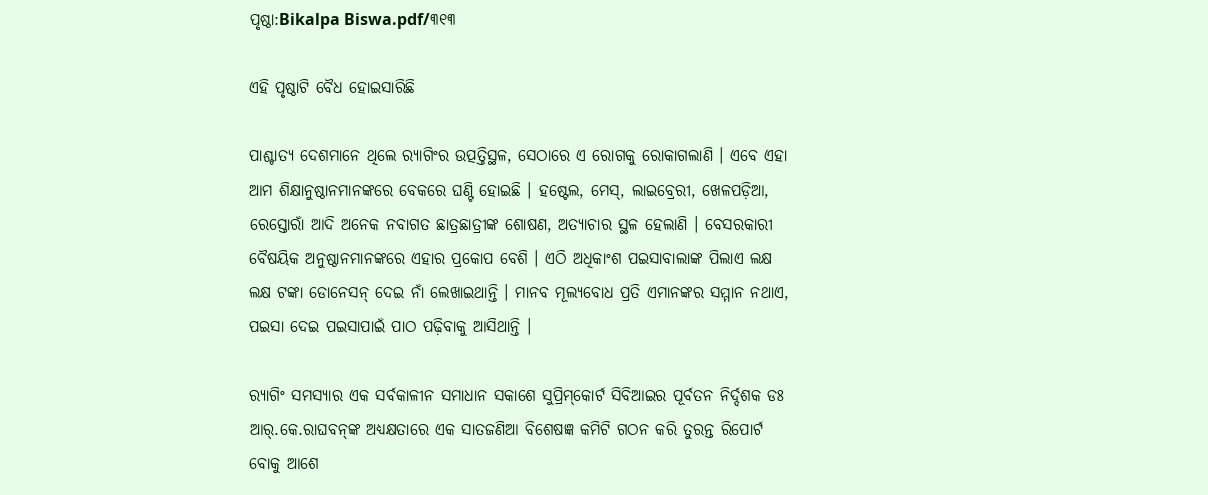ପୃଷ୍ଠା:Bikalpa Biswa.pdf/୩୧୩

ଏହି ପୃଷ୍ଠାଟି ବୈଧ ହୋଇସାରିଛି

ପାଶ୍ଚାତ୍ୟ ଦେଶମାନେ ଥିଲେ ର‍୍ୟାଗିଂର ଉତ୍ପତ୍ତିସ୍ଥଳ, ସେଠାରେ ଏ ରୋଗକୁ ରୋକାଗଲାଣି । ଏବେ ଏହା ଆମ ଶିକ୍ଷାନୁଷ୍ଠାନମାନଙ୍କରେ ବେକରେ ଘଣ୍ଟି ହୋଇଛି । ହଷ୍ଟେଲ, ମେସ୍, ଲାଇବ୍ରେରୀ, ଖେଳପଡ଼ିଆ, ରେସ୍ତୋରାଁ ଆଦି ଅନେକ ନବାଗତ ଛାତ୍ରଛାତ୍ରୀଙ୍କ ଶୋଷଣ, ଅତ୍ୟାଚାର ସ୍ଥଳ ହେଲାଣି । ବେସରକାରୀ ବୈଷୟିକ ଅନୁଷ୍ଠାନମାନଙ୍କରେ ଏହାର ପ୍ରକୋପ ବେଶି । ଏଠି ଅଧିକାଂଶ ପଇସାବାଲାଙ୍କ ପିଲାଏ ଲକ୍ଷ ଲକ୍ଷ ଟଙ୍କା ଡୋନେସନ୍ ଦେଇ ନାଁ ଲେଖାଇଥାନ୍ତି । ମାନବ ମୂଲ୍ୟବୋଧ ପ୍ରତି ଏମାନଙ୍କର ସମ୍ମାନ ନଥାଏ, ପଇସା ଦେଇ ପଇସାପାଇଁ ପାଠ ପଢ଼ିବାକୁ ଆସିଥାନ୍ତି ।

ର‍୍ୟାଗିଂ ସମସ୍ୟାର ଏକ ସର୍ବକାଳୀନ ସମାଧାନ ସକାଶେ ସୁପ୍ରିମ୍‌କୋର୍ଟ ସିବିଆଇର ପୂର୍ବତନ ନିର୍ଦ୍ଦଶକ ଡଃ ଆର୍.କେ.ରାଘବନ୍‌ଙ୍କ ଅଧ୍ୟକ୍ଷତାରେ ଏକ ସାତଜଣିଆ ବିଶେଷଜ୍ଞ କମିଟି ଗଠନ କରି ତୁରନ୍ତ ରିପୋର୍ଟ ବୋକୁ ଆଶେ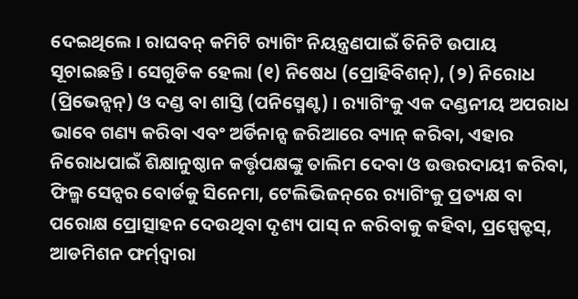ଦେଇଥିଲେ । ରାଘବନ୍ କମିଟି ର‍୍ୟାଗିଂ ନିୟନ୍ତ୍ରଣପାଇଁ ତିନିଟି ଉପାୟ ସୂଚାଇଛନ୍ତି । ସେଗୁଡିକ ହେଲା (୧) ନିଷେଧ (ପ୍ରୋହିବିଶନ୍), (୨) ନିରୋଧ (ପ୍ରିଭେନ୍ସନ୍) ଓ ଦଣ୍ଡ ବା ଶାସ୍ତି (ପନିସ୍ମେଣ୍ଟ) । ର‍୍ୟାଗିଂକୁ ଏକ ଦଣ୍ଡନୀୟ ଅପରାଧ ଭାବେ ଗଣ୍ୟ କରିବା ଏବଂ ଅର୍ଡିନାନ୍ସ ଜରିଆରେ ବ୍ୟାନ୍ କରିବା, ଏହାର ନିରୋଧପାଇଁ ଶିକ୍ଷାନୁଷ୍ଠାନ କର୍ତ୍ତୃପକ୍ଷଙ୍କୁ ତାଲିମ ଦେବା ଓ ଉତ୍ତରଦାୟୀ କରିବା, ଫିଲ୍ମ ସେନ୍ସର ବୋର୍ଡକୁ ସିନେମା, ଟେଲିଭିଜନ୍‌ରେ ର‍୍ୟାଗିଂକୁ ପ୍ରତ୍ୟକ୍ଷ ବା ପରୋକ୍ଷ ପ୍ରୋତ୍ସାହନ ଦେଉଥିବା ଦୃଶ୍ୟ ପାସ୍ ନ କରିବାକୁ କହିବା, ପ୍ରସ୍ପେକ୍ଟସ୍, ଆଡମିଶନ ଫର୍ମ୍‌ଦ୍ୱାରା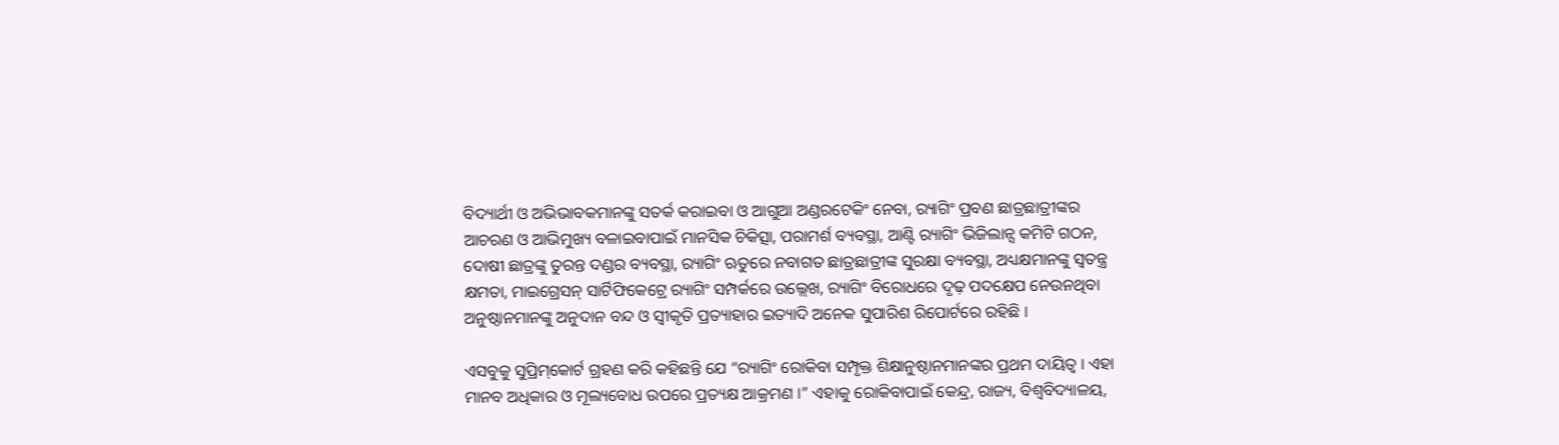ବିଦ୍ୟାର୍ଥୀ ଓ ଅଭିଭାବକମାନଙ୍କୁ ସତର୍କ କରାଇବା ଓ ଆଗୁଆ ଅଣ୍ଡରଟେକିଂ ନେବା, ର‍୍ୟାଗିଂ ପ୍ରବଣ ଛାତ୍ରଛାତ୍ରୀଙ୍କର ଆଚରଣ ଓ ଆଭିମୁଖ୍ୟ ବଳାଇବାପାଇଁ ମାନସିକ ଚିକିତ୍ସା, ପରାମର୍ଶ ବ୍ୟବସ୍ଥା, ଆଣ୍ଟି ର‍୍ୟାଗିଂ ଭିଜିଲାନ୍ସ କମିଟି ଗଠନ, ଦୋଷୀ ଛାତ୍ରଙ୍କୁ ତୁରନ୍ତ ଦଣ୍ଡର ବ୍ୟବସ୍ଥା, ର‍୍ୟାଗିଂ ଋତୁରେ ନବାଗତ ଛାତ୍ରଛାତ୍ରୀଙ୍କ ସୁରକ୍ଷା ବ୍ୟବସ୍ଥା, ଅଧ୍ୟକ୍ଷମାନଙ୍କୁ ସ୍ୱତନ୍ତ୍ର କ୍ଷମତା, ମାଇଗ୍ରେସନ୍ ସାର୍ଟିଫିକେଟ୍ରେ ର‍୍ୟାଗିଂ ସମ୍ପର୍କରେ ଉଲ୍ଲେଖ, ର‍୍ୟାଗିଂ ବିରୋଧରେ ଦୃଢ଼ ପଦକ୍ଷେପ ନେଉନଥିବା ଅନୁଷ୍ଠାନମାନଙ୍କୁ ଅନୁଦାନ ବନ୍ଦ ଓ ସ୍ୱୀକୃତି ପ୍ରତ୍ୟାହାର ଇତ୍ୟାଦି ଅନେକ ସୁପାରିଶ ରିପୋର୍ଟରେ ରହିଛି ।

ଏସବୁକୁ ସୁପ୍ରିମ୍‌କୋର୍ଟ ଗ୍ରହଣ କରି କହିଛନ୍ତି ଯେ “ର‍୍ୟାଗିଂ ରୋକିବା ସମ୍ପୃକ୍ତ ଶିକ୍ଷାନୁଷ୍ଠାନମାନଙ୍କର ପ୍ରଥମ ଦାୟିତ୍ୱ । ଏହା ମାନବ ଅଧିକାର ଓ ମୂଲ୍ୟବୋଧ ଉପରେ ପ୍ରତ୍ୟକ୍ଷ ଆକ୍ରମଣ ।” ଏହାକୁ ରୋକିବାପାଇଁ କେନ୍ଦ୍ର, ରାଜ୍ୟ, ବିଶ୍ୱବିଦ୍ୟାଳୟ,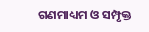ଗଣମାଧ୍ୟମ ଓ ସମ୍ପୃକ୍ତ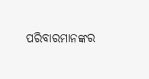ପରିବାରମାନଙ୍କର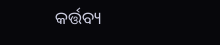କର୍ତ୍ତବ୍ୟ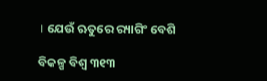। ଯେଉଁ ଋତୁରେ ର‍୍ୟାଗିଂ ବେଶି

ବିକଳ୍ପ ବିଶ୍ୱ ୩୧୩